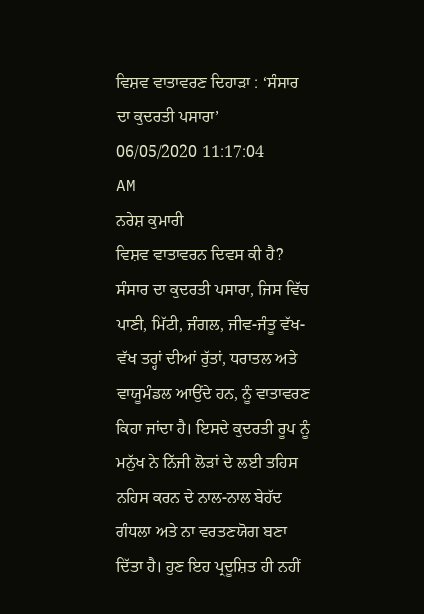ਵਿਸ਼ਵ ਵਾਤਾਵਰਣ ਦਿਹਾੜਾ : ‘ਸੰਸਾਰ ਦਾ ਕੁਦਰਤੀ ਪਸਾਰਾ’
06/05/2020 11:17:04 AM
ਨਰੇਸ਼ ਕੁਮਾਰੀ
ਵਿਸ਼ਵ ਵਾਤਾਵਰਨ ਦਿਵਸ ਕੀ ਹੈ?
ਸੰਸਾਰ ਦਾ ਕੁਦਰਤੀ ਪਸਾਰਾ, ਜਿਸ ਵਿੱਚ ਪਾਣੀ, ਮਿੱਟੀ, ਜੰਗਲ, ਜੀਵ-ਜੰਤੂ ਵੱਖ-ਵੱਖ ਤਰ੍ਹਾਂ ਦੀਆਂ ਰੁੱਤਾਂ, ਧਰਾਤਲ ਅਤੇ ਵਾਯੂਮੰਡਲ ਆਉਂਦੇ ਹਨ, ਨੂੰ ਵਾਤਾਵਰਣ ਕਿਹਾ ਜਾਂਦਾ ਹੈ। ਇਸਦੇ ਕੁਦਰਤੀ ਰੂਪ ਨੂੰ ਮਨੁੱਖ ਨੇ ਨਿੱਜੀ ਲੋੜਾਂ ਦੇ ਲਈ ਤਹਿਸ ਨਹਿਸ ਕਰਨ ਦੇ ਨਾਲ-ਨਾਲ ਬੇਹੱਦ ਗੰਧਲਾ ਅਤੇ ਨਾ ਵਰਤਣਯੋਗ ਬਣਾ ਦਿੱਤਾ ਹੈ। ਹੁਣ ਇਹ ਪ੍ਰਦੂਸ਼ਿਤ ਹੀ ਨਹੀਂ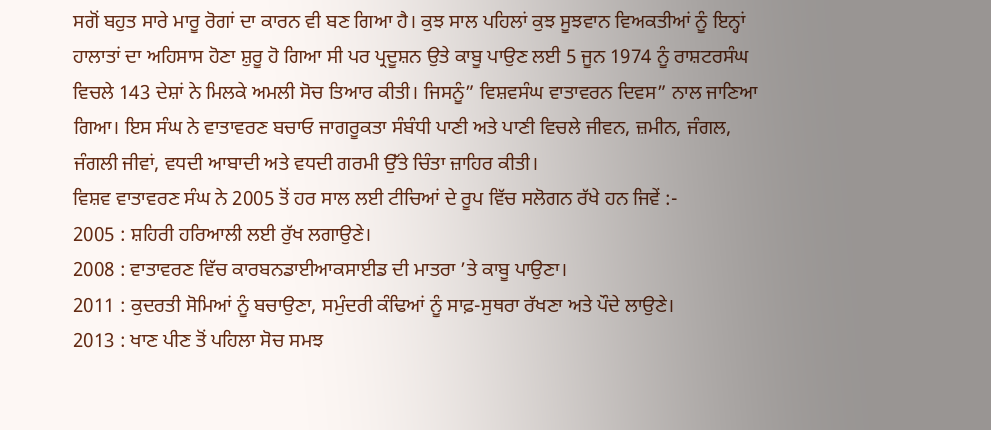ਸਗੋਂ ਬਹੁਤ ਸਾਰੇ ਮਾਰੂ ਰੋਗਾਂ ਦਾ ਕਾਰਨ ਵੀ ਬਣ ਗਿਆ ਹੈ। ਕੁਝ ਸਾਲ ਪਹਿਲਾਂ ਕੁਝ ਸੂਝਵਾਨ ਵਿਅਕਤੀਆਂ ਨੂੰ ਇਨ੍ਹਾਂ ਹਾਲਾਤਾਂ ਦਾ ਅਹਿਸਾਸ ਹੋਣਾ ਸ਼ੁਰੂ ਹੋ ਗਿਆ ਸੀ ਪਰ ਪ੍ਰਦੂਸ਼ਨ ਉਤੇ ਕਾਬੂ ਪਾਉਣ ਲਈ 5 ਜੂਨ 1974 ਨੂੰ ਰਾਸ਼ਟਰਸੰਘ ਵਿਚਲੇ 143 ਦੇਸ਼ਾਂ ਨੇ ਮਿਲਕੇ ਅਮਲੀ ਸੋਚ ਤਿਆਰ ਕੀਤੀ। ਜਿਸਨੂੰ” ਵਿਸ਼ਵਸੰਘ ਵਾਤਾਵਰਨ ਦਿਵਸ” ਨਾਲ ਜਾਣਿਆ ਗਿਆ। ਇਸ ਸੰਘ ਨੇ ਵਾਤਾਵਰਣ ਬਚਾਓ ਜਾਗਰੂਕਤਾ ਸੰਬੰਧੀ ਪਾਣੀ ਅਤੇ ਪਾਣੀ ਵਿਚਲੇ ਜੀਵਨ, ਜ਼ਮੀਨ, ਜੰਗਲ, ਜੰਗਲੀ ਜੀਵਾਂ, ਵਧਦੀ ਆਬਾਦੀ ਅਤੇ ਵਧਦੀ ਗਰਮੀ ਉੱਤੇ ਚਿੰਤਾ ਜ਼ਾਹਿਰ ਕੀਤੀ।
ਵਿਸ਼ਵ ਵਾਤਾਵਰਣ ਸੰਘ ਨੇ 2005 ਤੋਂ ਹਰ ਸਾਲ ਲਈ ਟੀਚਿਆਂ ਦੇ ਰੂਪ ਵਿੱਚ ਸਲੋਗਨ ਰੱਖੇ ਹਨ ਜਿਵੇਂ :-
2005 : ਸ਼ਹਿਰੀ ਹਰਿਆਲੀ ਲਈ ਰੁੱਖ ਲਗਾਉਣੇ।
2008 : ਵਾਤਾਵਰਣ ਵਿੱਚ ਕਾਰਬਨਡਾਈਆਕਸਾਈਡ ਦੀ ਮਾਤਰਾ ’ਤੇ ਕਾਬੂ ਪਾਉਣਾ।
2011 : ਕੁਦਰਤੀ ਸੋਮਿਆਂ ਨੂੰ ਬਚਾਉਣਾ, ਸਮੁੰਦਰੀ ਕੰਢਿਆਂ ਨੂੰ ਸਾਫ਼-ਸੁਥਰਾ ਰੱਖਣਾ ਅਤੇ ਪੌਦੇ ਲਾਉਣੇ।
2013 : ਖਾਣ ਪੀਣ ਤੋਂ ਪਹਿਲਾ ਸੋਚ ਸਮਝ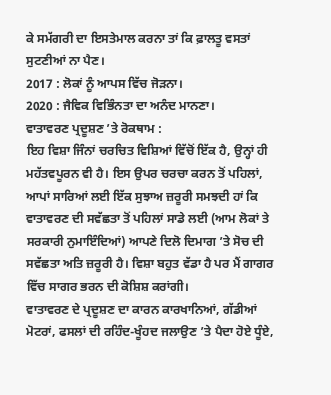ਕੇ ਸਮੱਗਰੀ ਦਾ ਇਸਤੇਮਾਲ ਕਰਨਾ ਤਾਂ ਕਿ ਫ਼ਾਲਤੂ ਵਸਤਾਂ ਸੁਟਣੀਆਂ ਨਾ ਪੈਣ।
2017 : ਲੋਕਾਂ ਨੂੰ ਆਪਸ ਵਿੱਚ ਜੋੜਨਾ।
2020 : ਜੈਵਿਕ ਵਿਭਿੰਨਤਾ ਦਾ ਅਨੰਦ ਮਾਨਣਾ।
ਵਾਤਾਵਰਣ ਪ੍ਰਦੂਸ਼ਣ ’ਤੇ ਰੋਕਥਾਮ :
ਇਹ ਵਿਸ਼ਾ ਜਿੰਨਾਂ ਚਰਚਿਤ ਵਿਸ਼ਿਆਂ ਵਿੱਚੋਂ ਇੱਕ ਹੈ, ਉਨ੍ਹਾਂ ਹੀ ਮਹੱਤਵਪੂਰਨ ਵੀ ਹੈ। ਇਸ ਉਪਰ ਚਰਚਾ ਕਰਨ ਤੋਂ ਪਹਿਲਾਂ, ਆਪਾਂ ਸਾਰਿਆਂ ਲਈ ਇੱਕ ਸੁਝਾਅ ਜ਼ਰੂਰੀ ਸਮਝਦੀ ਹਾਂ ਕਿ ਵਾਤਾਵਰਣ ਦੀ ਸਵੱਛਤਾ ਤੋਂ ਪਹਿਲਾਂ ਸਾਡੇ ਲਈ (ਆਮ ਲੋਕਾਂ ਤੇ ਸਰਕਾਰੀ ਨੁਮਾਇੰਦਿਆਂ) ਆਪਣੇ ਦਿਲੋ ਦਿਮਾਗ ’ਤੇ ਸੋਚ ਦੀ ਸਵੱਛਤਾ ਅਤਿ ਜ਼ਰੂਰੀ ਹੈ। ਵਿਸ਼ਾ ਬਹੁਤ ਵੱਡਾ ਹੈ ਪਰ ਮੈਂ ਗਾਗਰ ਵਿੱਚ ਸਾਗਰ ਭਰਨ ਦੀ ਕੋਸ਼ਿਸ਼ ਕਰਾਂਗੀ।
ਵਾਤਾਵਰਣ ਦੇ ਪ੍ਰਦੂਸ਼ਣ ਦਾ ਕਾਰਨ ਕਾਰਖਾਨਿਆਂ, ਗੱਡੀਆਂ ਮੋਟਰਾਂ, ਫਸਲਾਂ ਦੀ ਰਹਿੰਦ-ਖੂੰਹਦ ਜਲਾਉਣ ’ਤੇ ਪੈਦਾ ਹੋਏ ਧੂੰਏ,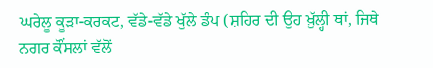ਘਰੇਲੂ ਕੂੜਾ-ਕਰਕਟ, ਵੱਡੇ-ਵੱਡੇ ਖੁੱਲੇ ਡੰਪ (ਸ਼ਹਿਰ ਦੀ ਉਹ ਖ਼ੁੱਲ੍ਹੀ ਥਾਂ, ਜਿਥੇ ਨਗਰ ਕੌਂਸਲਾਂ ਵੱਲੋਂ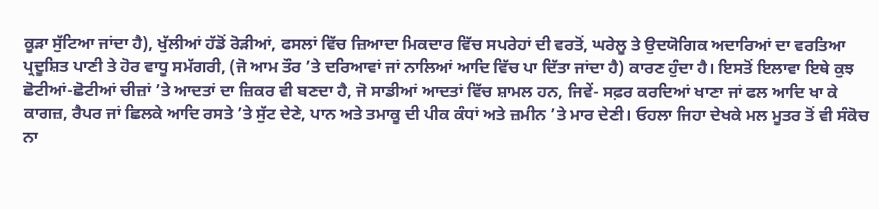ਕੂੜਾ ਸੁੱਟਿਆ ਜਾਂਦਾ ਹੈ), ਖੁੱਲੀਆਂ ਹੱਡੋਂ ਰੋੜੀਆਂ, ਫਸਲਾਂ ਵਿੱਚ ਜ਼ਿਆਦਾ ਮਿਕਦਾਰ ਵਿੱਚ ਸਪਰੇਹਾਂ ਦੀ ਵਰਤੋਂ, ਘਰੇਲੂ ਤੇ ਉਦਯੋਗਿਕ ਅਦਾਰਿਆਂ ਦਾ ਵਰਤਿਆ ਪ੍ਰਦੂਸ਼ਿਤ ਪਾਣੀ ਤੇ ਹੋਰ ਵਾਧੂ ਸਮੱਗਰੀ, (ਜੋ ਆਮ ਤੌਰ ’ਤੇ ਦਰਿਆਵਾਂ ਜਾਂ ਨਾਲਿਆਂ ਆਦਿ ਵਿੱਚ ਪਾ ਦਿੱਤਾ ਜਾਂਦਾ ਹੈ) ਕਾਰਣ ਹੁੰਦਾ ਹੈ। ਇਸਤੋਂ ਇਲਾਵਾ ਇਥੇ ਕੁਝ ਛੋਟੀਆਂ-ਛੋਟੀਆਂ ਚੀਜ਼ਾਂ ’ਤੇ ਆਦਤਾਂ ਦਾ ਜ਼ਿਕਰ ਵੀ ਬਣਦਾ ਹੈ, ਜੋ ਸਾਡੀਆਂ ਆਦਤਾਂ ਵਿੱਚ ਸ਼ਾਮਲ ਹਨ, ਜਿਵੇਂ- ਸਫ਼ਰ ਕਰਦਿਆਂ ਖਾਣਾ ਜਾਂ ਫਲ ਆਦਿ ਖਾ ਕੇ ਕਾਗਜ਼, ਰੈਪਰ ਜਾਂ ਛਿਲਕੇ ਆਦਿ ਰਸਤੇ ’ਤੇ ਸੁੱਟ ਦੇਣੇ, ਪਾਨ ਅਤੇ ਤਮਾਕੂ ਦੀ ਪੀਕ ਕੰਧਾਂ ਅਤੇ ਜ਼ਮੀਨ ’ਤੇ ਮਾਰ ਦੇਣੀ। ਓਹਲਾ ਜਿਹਾ ਦੇਖਕੇ ਮਲ ਮੂਤਰ ਤੋਂ ਵੀ ਸੰਕੋਚ ਨਾ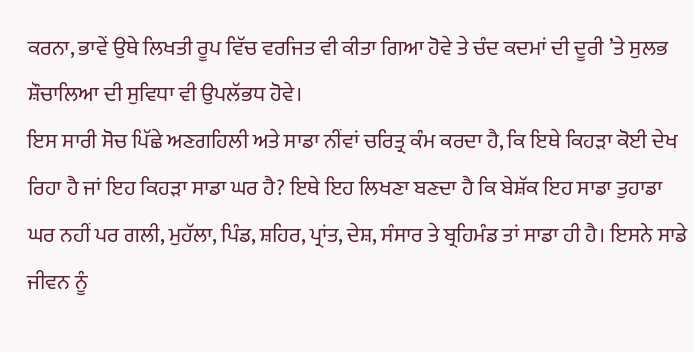ਕਰਨਾ, ਭਾਵੇਂ ਉਥੇ ਲਿਖਤੀ ਰੂਪ ਵਿੱਚ ਵਰਜਿਤ ਵੀ ਕੀਤਾ ਗਿਆ ਹੋਵੇ ਤੇ ਚੰਦ ਕਦਮਾਂ ਦੀ ਦੂਰੀ ’ਤੇ ਸੁਲਭ ਸ਼ੌਚਾਲਿਆ ਦੀ ਸੁਵਿਧਾ ਵੀ ਉਪਲੱਭਧ ਹੋਵੇ।
ਇਸ ਸਾਰੀ ਸੋਚ ਪਿੱਛੇ ਅਣਗਹਿਲੀ ਅਤੇ ਸਾਡਾ ਨੀਂਵਾਂ ਚਰਿਤ੍ਰ ਕੰਮ ਕਰਦਾ ਹੈ, ਕਿ ਇਥੇ ਕਿਹੜਾ ਕੋਈ ਦੇਖ ਰਿਹਾ ਹੈ ਜਾਂ ਇਹ ਕਿਹੜਾ ਸਾਡਾ ਘਰ ਹੈ? ਇਥੇ ਇਹ ਲਿਖਣਾ ਬਣਦਾ ਹੈ ਕਿ ਬੇਸ਼ੱਕ ਇਹ ਸਾਡਾ ਤੁਹਾਡਾ ਘਰ ਨਹੀਂ ਪਰ ਗਲੀ, ਮੁਹੱਲਾ, ਪਿੰਡ, ਸ਼ਹਿਰ, ਪ੍ਰਾਂਤ, ਦੇਸ਼, ਸੰਸਾਰ ਤੇ ਬ੍ਰਹਿਮੰਡ ਤਾਂ ਸਾਡਾ ਹੀ ਹੈ। ਇਸਨੇ ਸਾਡੇ ਜੀਵਨ ਨੂੰ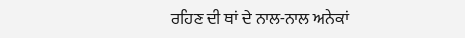ਰਹਿਣ ਦੀ ਥਾਂ ਦੇ ਨਾਲ-ਨਾਲ ਅਨੇਕਾਂ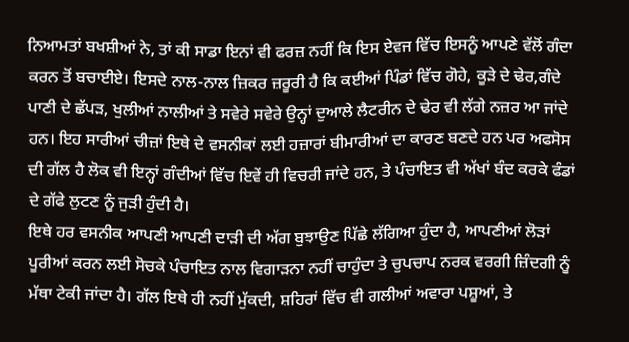ਨਿਆਮਤਾਂ ਬਖਸ਼ੀਆਂ ਨੇ, ਤਾਂ ਕੀ ਸਾਡਾ ਇਨਾਂ ਵੀ ਫਰਜ਼ ਨਹੀਂ ਕਿ ਇਸ ਏਵਜ ਵਿੱਚ ਇਸਨੂੰ ਆਪਣੇ ਵੱਲੋਂ ਗੰਦਾ ਕਰਨ ਤੋਂ ਬਚਾਈਏ। ਇਸਦੇ ਨਾਲ-ਨਾਲ ਜ਼ਿਕਰ ਜ਼ਰੂਰੀ ਹੈ ਕਿ ਕਈਆਂ ਪਿੰਡਾਂ ਵਿੱਚ ਗੋਹੇ, ਕੂੜੇ ਦੇ ਢੇਰ,ਗੰਦੇ ਪਾਣੀ ਦੇ ਛੱਪੜ, ਖੁਲੀਆਂ ਨਾਲੀਆਂ ਤੇ ਸਵੇਰੇ ਸਵੇਰੇ ਉਨ੍ਹਾਂ ਦੁਆਲੇ ਲੈਟਰੀਨ ਦੇ ਢੇਰ ਵੀ ਲੱਗੇ ਨਜ਼ਰ ਆ ਜਾਂਦੇ ਹਨ। ਇਹ ਸਾਰੀਆਂ ਚੀਜ਼ਾਂ ਇਥੇ ਦੇ ਵਸਨੀਕਾਂ ਲਈ ਹਜ਼ਾਰਾਂ ਬੀਮਾਰੀਆਂ ਦਾ ਕਾਰਣ ਬਣਦੇ ਹਨ ਪਰ ਅਫਸੋਸ ਦੀ ਗੱਲ ਹੈ ਲੋਕ ਵੀ ਇਨ੍ਹਾਂ ਗੰਦੀਆਂ ਵਿੱਚ ਇਵੇਂ ਹੀ ਵਿਚਰੀ ਜਾਂਦੇ ਹਨ, ਤੇ ਪੰਚਾਇਤ ਵੀ ਅੱਖਾਂ ਬੰਦ ਕਰਕੇ ਫੰਡਾਂ ਦੇ ਗੱਫੇ ਲੁਟਣ ਨੂੰ ਜੁੜੀ ਹੁੰਦੀ ਹੈ।
ਇਥੇ ਹਰ ਵਸਨੀਕ ਆਪਣੀ ਆਪਣੀ ਦਾੜੀ ਦੀ ਅੱਗ ਬੁਝਾਉਣ ਪਿੱਛੇ ਲੱਗਿਆ ਹੁੰਦਾ ਹੈ, ਆਪਣੀਆਂ ਲੋੜਾਂ ਪੂਰੀਆਂ ਕਰਨ ਲਈ ਸੋਚਕੇ ਪੰਚਾਇਤ ਨਾਲ ਵਿਗਾੜਨਾ ਨਹੀਂ ਚਾਹੁੰਦਾ ਤੇ ਚੁਪਚਾਪ ਨਰਕ ਵਰਗੀ ਜ਼ਿੰਦਗੀ ਨੂੰ ਮੱਥਾ ਟੇਕੀ ਜਾਂਦਾ ਹੈ। ਗੱਲ ਇਥੇ ਹੀ ਨਹੀਂ ਮੁੱਕਦੀ, ਸ਼ਹਿਰਾਂ ਵਿੱਚ ਵੀ ਗਲੀਆਂ ਅਵਾਰਾ ਪਸ਼ੂਆਂ, ਤੇ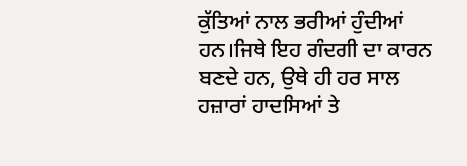ਕੁੱਤਿਆਂ ਨਾਲ ਭਰੀਆਂ ਹੁੰਦੀਆਂ ਹਨ।ਜਿਥੇ ਇਹ ਗੰਦਗੀ ਦਾ ਕਾਰਨ ਬਣਦੇ ਹਨ, ਉਥੇ ਹੀ ਹਰ ਸਾਲ ਹਜ਼ਾਰਾਂ ਹਾਦਸਿਆਂ ਤੇ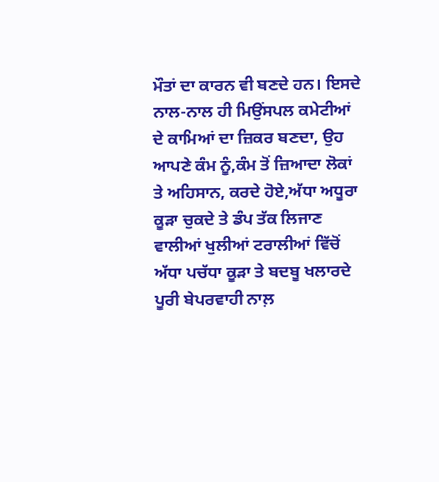ਮੌਤਾਂ ਦਾ ਕਾਰਨ ਵੀ ਬਣਦੇ ਹਨ। ਇਸਦੇ ਨਾਲ-ਨਾਲ ਹੀ ਮਿਉਂਸਪਲ ਕਮੇਟੀਆਂ ਦੇ ਕਾਮਿਆਂ ਦਾ ਜ਼ਿਕਰ ਬਣਦਾ, ਉਹ ਆਪਣੇ ਕੰਮ ਨੂੰ,ਕੰਮ ਤੋਂ ਜ਼ਿਆਦਾ ਲੋਕਾਂ ਤੇ ਅਹਿਸਾਨ, ਕਰਦੇ ਹੋਏ,ਅੱਧਾ ਅਧੂਰਾ ਕੂੜਾ ਚੁਕਦੇ ਤੇ ਡੰਪ ਤੱਕ ਲਿਜਾਣ ਵਾਲੀਆਂ ਖੁਲੀਆਂ ਟਰਾਲੀਆਂ ਵਿੱਚੋਂ ਅੱਧਾ ਪਚੱਧਾ ਕੂੜਾ ਤੇ ਬਦਬੂ ਖਲਾਰਦੇ ਪੂਰੀ ਬੇਪਰਵਾਹੀ ਨਾਲ਼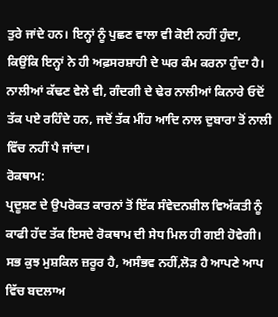ਤੁਰੇ ਜਾਂਦੇ ਹਨ। ਇਨ੍ਹਾਂ ਨੂੰ ਪੁਛਣ ਵਾਲਾ ਵੀ ਕੋਈ ਨਹੀਂ ਹੁੰਦਾ, ਕਿਉਂਕਿ ਇਨ੍ਹਾਂ ਨੇ ਹੀ ਅਫ਼ਸਰਸ਼ਾਹੀ ਦੇ ਘਰ ਕੰਮ ਕਰਨਾ ਹੁੰਦਾ ਹੈ। ਨਾਲੀਆਂ ਕੱਢਣ ਵੇਲੇ ਵੀ, ਗੰਦਗੀ ਦੇ ਢੇਰ ਨਾਲੀਆਂ ਕਿਨਾਰੇ ਓਦੋਂ ਤੱਕ ਪਏ ਰਹਿੰਦੇ ਹਨ, ਜਦੋਂ ਤੱਕ ਮੀਂਹ ਆਦਿ ਨਾਲ ਦੁਬਾਰਾ ਤੋਂ ਨਾਲੀ ਵਿੱਚ ਨਹੀਂ ਪੈ ਜਾਂਦਾ।
ਰੋਕਥਾਮ:
ਪ੍ਰਦੂਸ਼ਣ ਦੇ ਉਪਰੋਕਤ ਕਾਰਨਾਂ ਤੋਂ ਇੱਕ ਸੰਵੇਦਨਸ਼ੀਲ ਵਿਅੱਕਤੀ ਨੂੰ ਕਾਫੀ ਹੱਦ ਤੱਕ ਇਸਦੇ ਰੋਕਥਾਮ ਦੀ ਸੇਧ ਮਿਲ ਹੀ ਗਈ ਹੋਵੇਗੀ। ਸਭ ਕੁਝ ਮੁਸ਼ਕਿਲ ਜ਼ਰੂਰ ਹੈ, ਅਸੰਭਵ ਨਹੀਂ,ਲੋੜ ਹੈ ਆਪਣੇ ਆਪ ਵਿੱਚ ਬਦਲਾਅ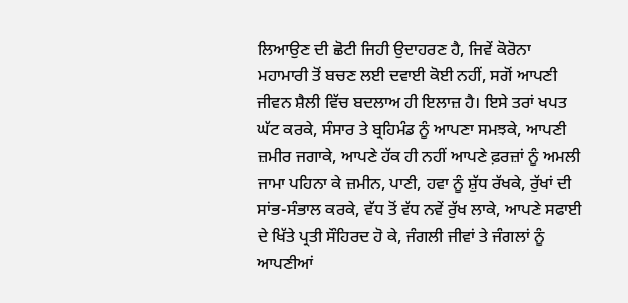ਲਿਆਉਣ ਦੀ ਛੋਟੀ ਜਿਹੀ ਉਦਾਹਰਣ ਹੈ, ਜਿਵੇਂ ਕੋਰੋਨਾ ਮਹਾਮਾਰੀ ਤੋਂ ਬਚਣ ਲਈ ਦਵਾਈ ਕੋਈ ਨਹੀਂ, ਸਗੋਂ ਆਪਣੀ ਜੀਵਨ ਸ਼ੈਲੀ ਵਿੱਚ ਬਦਲਾਅ ਹੀ ਇਲਾਜ਼ ਹੈ। ਇਸੇ ਤਰਾਂ ਖਪਤ ਘੱਟ ਕਰਕੇ, ਸੰਸਾਰ ਤੇ ਬ੍ਰਹਿਮੰਡ ਨੂੰ ਆਪਣਾ ਸਮਝਕੇ, ਆਪਣੀ ਜ਼ਮੀਰ ਜਗਾਕੇ, ਆਪਣੇ ਹੱਕ ਹੀ ਨਹੀਂ ਆਪਣੇ ਫ਼ਰਜ਼ਾਂ ਨੂੰ ਅਮਲੀ ਜਾਮਾ ਪਹਿਨਾ ਕੇ ਜ਼ਮੀਨ, ਪਾਣੀ, ਹਵਾ ਨੂੰ ਸ਼ੁੱਧ ਰੱਖਕੇ, ਰੁੱਖਾਂ ਦੀ ਸਾਂਭ-ਸੰਭਾਲ ਕਰਕੇ, ਵੱਧ ਤੋਂ ਵੱਧ ਨਵੇਂ ਰੁੱਖ ਲਾਕੇ, ਆਪਣੇ ਸਫਾਈ ਦੇ ਖਿੱਤੇ ਪ੍ਰਤੀ ਸੌਹਿਰਦ ਹੋ ਕੇ, ਜੰਗਲੀ ਜੀਵਾਂ ਤੇ ਜੰਗਲਾਂ ਨੂੰ ਆਪਣੀਆਂ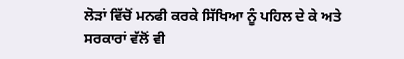ਲੋੜਾਂ ਵਿੱਚੋਂ ਮਨਫੀ ਕਰਕੇ ਸਿੱਖਿਆ ਨੂੰ ਪਹਿਲ ਦੇ ਕੇ ਅਤੇ ਸਰਕਾਰਾਂ ਵੱਲੋਂ ਵੀ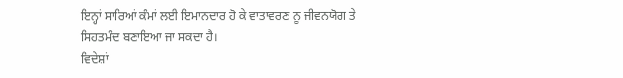ਇਨ੍ਹਾਂ ਸਾਰਿਆਂ ਕੰਮਾਂ ਲਈ ਇਮਾਨਦਾਰ ਹੋ ਕੇ ਵਾਤਾਵਰਣ ਨੂ ਜੀਵਨਯੋਗ ਤੇ ਸਿਹਤਮੰਦ ਬਣਾਇਆ ਜਾ ਸਕਦਾ ਹੈ।
ਵਿਦੇਸ਼ਾਂ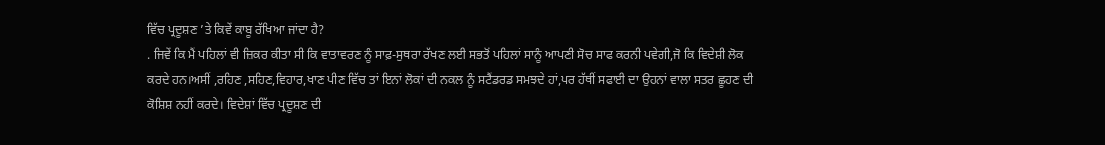ਵਿੱਚ ਪ੍ਰਦੂਸ਼ਣ ’ਤੇ ਕਿਵੇਂ ਕਾਬੂ ਰੱਖਿਆ ਜਾਂਦਾ ਹੈ?
. ਜਿਵੇਂ ਕਿ ਮੈਂ ਪਹਿਲਾਂ ਵੀ ਜ਼ਿਕਰ ਕੀਤਾ ਸੀ ਕਿ ਵਾਤਾਵਰਣ ਨੂੰ ਸਾਫ਼-ਸੁਥਰਾ ਰੱਖਣ ਲਈ ਸਭਤੋਂ ਪਹਿਲਾਂ ਸਾਨੂੰ ਆਪਣੀ ਸੋਚ ਸਾਫ ਕਰਨੀ ਪਵੇਗੀ,ਜੋ ਕਿ ਵਿਦੇਸ਼ੀ ਲੋਕ ਕਰਦੇ ਹਨ।ਅਸੀਂ ,ਰਹਿਣ ,ਸਹਿਣ,ਵਿਹਾਰ,ਖਾਣ ਪੀਣ ਵਿੱਚ ਤਾਂ ਇਨਾਂ ਲੋਕਾਂ ਦੀ ਨਕਲ ਨੂੰ ਸਟੈਂਡਰਡ ਸਮਝਦੇ ਹਾਂ,ਪਰ ਹੱਥੀਂ ਸਫਾਈ ਦਾ ਉਹਨਾਂ ਵਾਲਾ ਸਤਰ ਛੂਹਣ ਦੀ ਕੋਸ਼ਿਸ਼ ਨਹੀਂ ਕਰਦੇ। ਵਿਦੇਸ਼ਾਂ ਵਿੱਚ ਪ੍ਰਦੂਸ਼ਣ ਦੀ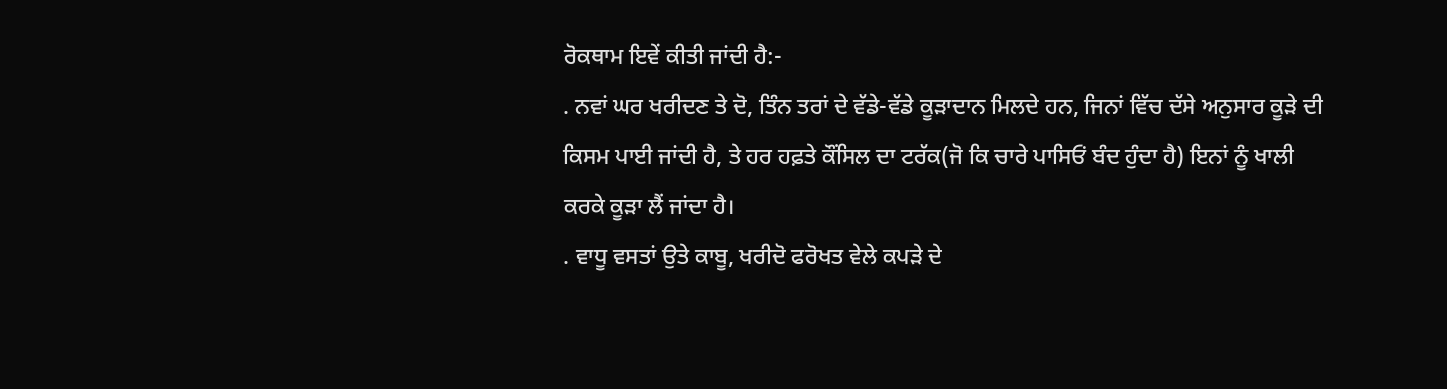ਰੋਕਥਾਮ ਇਵੇਂ ਕੀਤੀ ਜਾਂਦੀ ਹੈ:-
. ਨਵਾਂ ਘਰ ਖਰੀਦਣ ਤੇ ਦੋ, ਤਿੰਨ ਤਰਾਂ ਦੇ ਵੱਡੇ-ਵੱਡੇ ਕੂੜਾਦਾਨ ਮਿਲਦੇ ਹਨ, ਜਿਨਾਂ ਵਿੱਚ ਦੱਸੇ ਅਨੁਸਾਰ ਕੂੜੇ ਦੀ ਕਿਸਮ ਪਾਈ ਜਾਂਦੀ ਹੈ, ਤੇ ਹਰ ਹਫ਼ਤੇ ਕੌਂਸਿਲ ਦਾ ਟਰੱਕ(ਜੋ ਕਿ ਚਾਰੇ ਪਾਸਿਓਂ ਬੰਦ ਹੁੰਦਾ ਹੈ) ਇਨਾਂ ਨੂੰ ਖਾਲੀ ਕਰਕੇ ਕੂੜਾ ਲੈਂ ਜਾਂਦਾ ਹੈ।
. ਵਾਧੂ ਵਸਤਾਂ ਉਤੇ ਕਾਬੂ, ਖਰੀਦੋ ਫਰੋਖਤ ਵੇਲੇ ਕਪੜੇ ਦੇ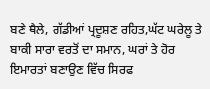ਬਣੇ ਥੈਲੇ, ਗੱਡੀਆਂ ਪ੍ਰਦੂਸ਼ਣ ਰਹਿਤ,ਘੱਟ ਘਰੇਲੂ ਤੇ ਬਾਕੀ ਸਾਰਾ ਵਰਤੋਂ ਦਾ ਸਮਾਨ, ਘਰਾਂ ਤੇ ਹੋਰ ਇਮਾਰਤਾਂ ਬਣਾਉਣ ਵਿੱਚ ਸਿਰਫ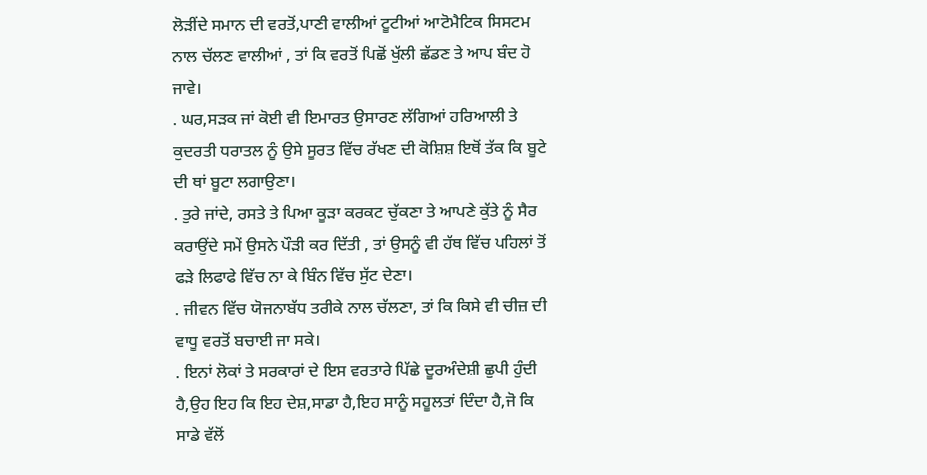ਲੋੜੀਂਦੇ ਸਮਾਨ ਦੀ ਵਰਤੋਂ,ਪਾਣੀ ਵਾਲੀਆਂ ਟੂਟੀਆਂ ਆਟੋਮੈਟਿਕ ਸਿਸਟਮ ਨਾਲ ਚੱਲਣ ਵਾਲੀਆਂ , ਤਾਂ ਕਿ ਵਰਤੋਂ ਪਿਛੋਂ ਖੁੱਲੀ ਛੱਡਣ ਤੇ ਆਪ ਬੰਦ ਹੋ ਜਾਵੇ।
. ਘਰ,ਸੜਕ ਜਾਂ ਕੋਈ ਵੀ ਇਮਾਰਤ ਉਸਾਰਣ ਲੱਗਿਆਂ ਹਰਿਆਲੀ ਤੇ ਕੁਦਰਤੀ ਧਰਾਤਲ ਨੂੰ ਉਸੇ ਸੂਰਤ ਵਿੱਚ ਰੱਖਣ ਦੀ ਕੋਸ਼ਿਸ਼ ਇਥੋਂ ਤੱਕ ਕਿ ਬੂਟੇ ਦੀ ਥਾਂ ਬੂਟਾ ਲਗਾਉਣਾ।
. ਤੁਰੇ ਜਾਂਦੇ, ਰਸਤੇ ਤੇ ਪਿਆ ਕੂੜਾ ਕਰਕਟ ਚੁੱਕਣਾ ਤੇ ਆਪਣੇ ਕੁੱਤੇ ਨੂੰ ਸੈਰ ਕਰਾਉਂਦੇ ਸਮੇਂ ਉਸਨੇ ਪੌੜੀ ਕਰ ਦਿੱਤੀ , ਤਾਂ ਉਸਨੂੰ ਵੀ ਹੱਥ ਵਿੱਚ ਪਹਿਲਾਂ ਤੋਂ ਫੜੇ ਲਿਫਾਫੇ ਵਿੱਚ ਨਾ ਕੇ ਬਿੰਨ ਵਿੱਚ ਸੁੱਟ ਦੇਣਾ।
. ਜੀਵਨ ਵਿੱਚ ਯੋਜਨਾਬੱਧ ਤਰੀਕੇ ਨਾਲ ਚੱਲਣਾ, ਤਾਂ ਕਿ ਕਿਸੇ ਵੀ ਚੀਜ਼ ਦੀ ਵਾਧੂ ਵਰਤੋਂ ਬਚਾਈ ਜਾ ਸਕੇ।
. ਇਨਾਂ ਲੋਕਾਂ ਤੇ ਸਰਕਾਰਾਂ ਦੇ ਇਸ ਵਰਤਾਰੇ ਪਿੱਛੇ ਦੂਰਅੰਦੇਸ਼ੀ ਛੁਪੀ ਹੁੰਦੀ ਹੈ,ਉਹ ਇਹ ਕਿ ਇਹ ਦੇਸ਼,ਸਾਡਾ ਹੈ,ਇਹ ਸਾਨੂੰ ਸਹੂਲਤਾਂ ਦਿੰਦਾ ਹੈ,ਜੋ ਕਿ ਸਾਡੇ ਵੱਲੋਂ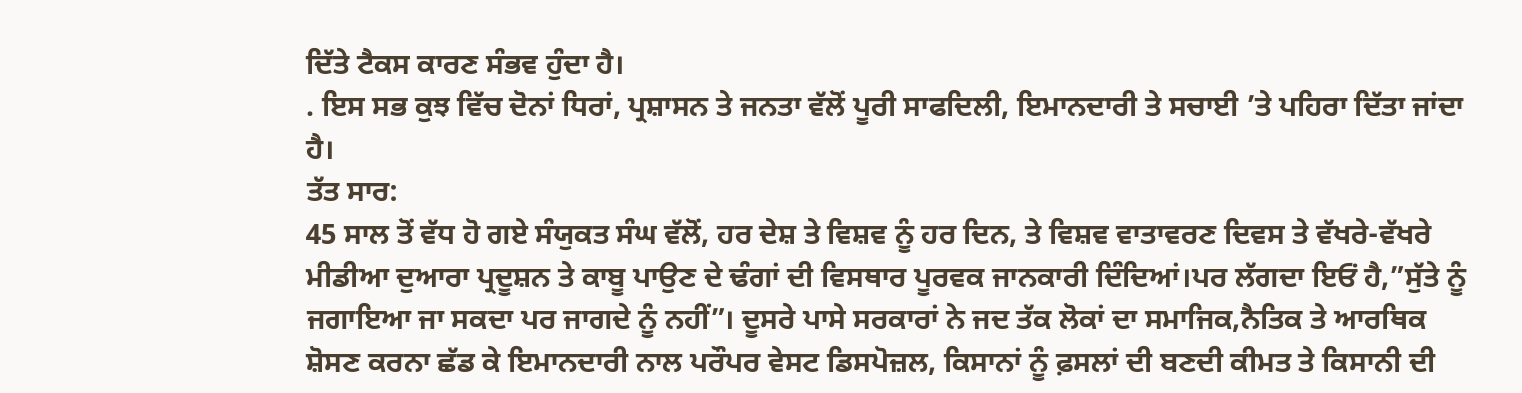ਦਿੱਤੇ ਟੈਕਸ ਕਾਰਣ ਸੰਭਵ ਹੁੰਦਾ ਹੈ।
. ਇਸ ਸਭ ਕੁਝ ਵਿੱਚ ਦੋਨਾਂ ਧਿਰਾਂ, ਪ੍ਰਸ਼ਾਸਨ ਤੇ ਜਨਤਾ ਵੱਲੋਂ ਪੂਰੀ ਸਾਫਦਿਲੀ, ਇਮਾਨਦਾਰੀ ਤੇ ਸਚਾਈ ’ਤੇ ਪਹਿਰਾ ਦਿੱਤਾ ਜਾਂਦਾ ਹੈ।
ਤੱਤ ਸਾਰ:
45 ਸਾਲ ਤੋਂ ਵੱਧ ਹੋ ਗਏ ਸੰਯੁਕਤ ਸੰਘ ਵੱਲੋਂ, ਹਰ ਦੇਸ਼ ਤੇ ਵਿਸ਼ਵ ਨੂੰ ਹਰ ਦਿਨ, ਤੇ ਵਿਸ਼ਵ ਵਾਤਾਵਰਣ ਦਿਵਸ ਤੇ ਵੱਖਰੇ-ਵੱਖਰੇ ਮੀਡੀਆ ਦੁਆਰਾ ਪ੍ਰਦੂਸ਼ਨ ਤੇ ਕਾਬੂ ਪਾਉਣ ਦੇ ਢੰਗਾਂ ਦੀ ਵਿਸਥਾਰ ਪੂਰਵਕ ਜਾਨਕਾਰੀ ਦਿੰਦਿਆਂ।ਪਰ ਲੱਗਦਾ ਇਓਂ ਹੈ,”ਸੁੱਤੇ ਨੂੰ ਜਗਾਇਆ ਜਾ ਸਕਦਾ ਪਰ ਜਾਗਦੇ ਨੂੰ ਨਹੀਂ”। ਦੂਸਰੇ ਪਾਸੇ ਸਰਕਾਰਾਂ ਨੇ ਜਦ ਤੱਕ ਲੋਕਾਂ ਦਾ ਸਮਾਜਿਕ,ਨੈਤਿਕ ਤੇ ਆਰਥਿਕ ਸ਼ੋਸਣ ਕਰਨਾ ਛੱਡ ਕੇ ਇਮਾਨਦਾਰੀ ਨਾਲ ਪਰੌਪਰ ਵੇਸਟ ਡਿਸਪੋਜ਼ਲ, ਕਿਸਾਨਾਂ ਨੂੰ ਫ਼ਸਲਾਂ ਦੀ ਬਣਦੀ ਕੀਮਤ ਤੇ ਕਿਸਾਨੀ ਦੀ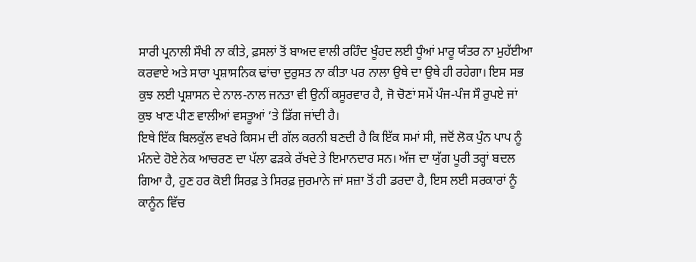ਸਾਰੀ ਪ੍ਰਨਾਲੀ ਸੌਖੀ ਨਾ ਕੀਤੇ, ਫ਼ਸਲਾਂ ਤੋਂ ਬਾਅਦ ਵਾਲੀ ਰਹਿੰਦ ਖੂੰਹਦ ਲਈ ਧੂੰਆਂ ਮਾਰੂ ਯੰਤਰ ਨਾ ਮੁਹੱਈਆ ਕਰਵਾਏ ਅਤੇ ਸਾਰਾ ਪ੍ਰਸ਼ਾਸਨਿਕ ਢਾਂਚਾ ਦੁਰੁਸਤ ਨਾ ਕੀਤਾ ਪਰ ਨਾਲਾ ਉਥੇ ਦਾ ਉਥੇ ਹੀ ਰਹੇਗਾ। ਇਸ ਸਭ ਕੁਝ ਲਈ ਪ੍ਰਸ਼ਾਸਨ ਦੇ ਨਾਲ-ਨਾਲ ਜਨਤਾ ਵੀ ਉਨੀਂ ਕਸੂਰਵਾਰ ਹੈ, ਜੋ ਚੋਣਾਂ ਸਮੇਂ ਪੰਜ-ਪੰਜ ਸੌ ਰੁਪਏ ਜਾਂ ਕੁਝ ਖਾਣ ਪੀਣ ਵਾਲੀਆਂ ਵਸਤੂਆਂ ’ਤੇ ਡਿੱਗ ਜਾਂਦੀ ਹੈ।
ਇਥੇ ਇੱਕ ਬਿਲਕੁੱਲ ਵਖਰੇ ਕਿਸਮ ਦੀ ਗੱਲ ਕਰਨੀ ਬਣਦੀ ਹੈ ਕਿ ਇੱਕ ਸਮਾਂ ਸੀ, ਜਦੋਂ ਲੋਕ ਪੁੰਨ ਪਾਪ ਨੂੰ ਮੰਨਦੇ ਹੋਏ ਨੇਕ ਆਚਰਣ ਦਾ ਪੱਲਾ ਫੜਕੇ ਰੱਖਦੇ ਤੇ ਇਮਾਨਦਾਰ ਸਨ। ਅੱਜ ਦਾ ਯੁੱਗ ਪੂਰੀ ਤਰ੍ਹਾਂ ਬਦਲ ਗਿਆ ਹੈ, ਹੁਣ ਹਰ ਕੋਈ ਸਿਰਫ਼ ਤੇ ਸਿਰਫ਼ ਜੁਰਮਾਨੇ ਜਾਂ ਸਜ਼ਾ ਤੋਂ ਹੀ ਡਰਦਾ ਹੈ, ਇਸ ਲਈ ਸਰਕਾਰਾਂ ਨੂੰ ਕਾਨੂੰਨ ਵਿੱਚ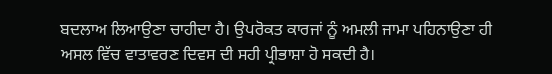ਬਦਲਾਅ ਲਿਆਉਣਾ ਚਾਹੀਦਾ ਹੈ। ਉਪਰੋਕਤ ਕਾਰਜਾਂ ਨੂੰ ਅਮਲੀ ਜਾਮਾ ਪਹਿਨਾਉਣਾ ਹੀ ਅਸਲ ਵਿੱਚ ਵਾਤਾਵਰਣ ਦਿਵਸ ਦੀ ਸਹੀ ਪ੍ਰੀਭਾਸ਼ਾ ਹੋ ਸਕਦੀ ਹੈ।